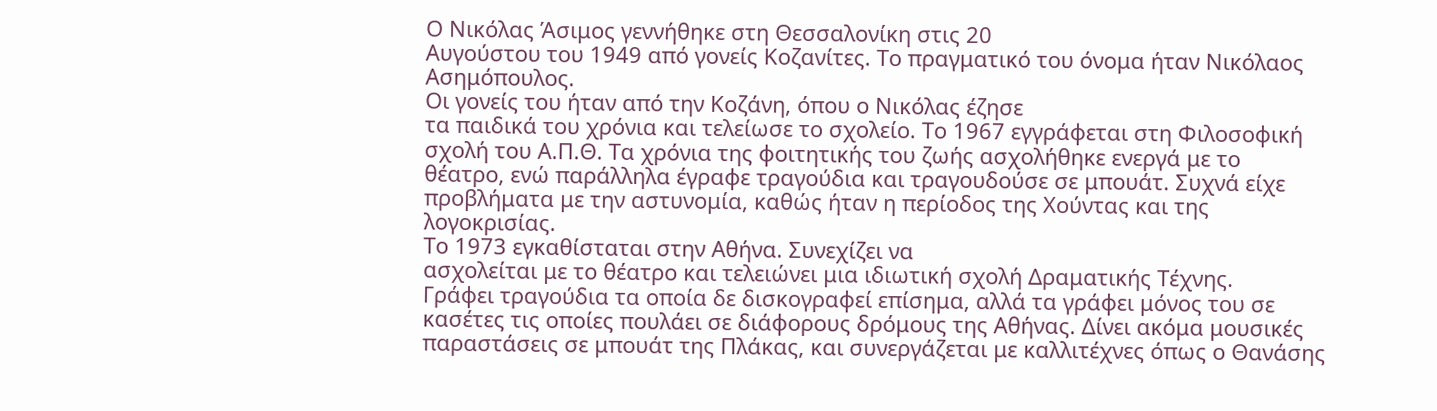Ο Νικόλας Άσιμος γεννήθηκε στη Θεσσαλονίκη στις 20
Αυγούστου του 1949 από γονείς Κοζανίτες. Το πραγματικό του όνομα ήταν Νικόλαος
Ασημόπουλος.
Οι γονείς του ήταν από την Κοζάνη, όπου ο Νικόλας έζησε
τα παιδικά του χρόνια και τελείωσε το σχολείο. Το 1967 εγγράφεται στη Φιλοσοφική
σχολή του Α.Π.Θ. Τα χρόνια της φοιτητικής του ζωής ασχολήθηκε ενεργά με το
θέατρο, ενώ παράλληλα έγραφε τραγούδια και τραγουδούσε σε μπουάτ. Συχνά είχε
προβλήματα με την αστυνομία, καθώς ήταν η περίοδος της Χούντας και της
λογοκρισίας.
Το 1973 εγκαθίσταται στην Αθήνα. Συνεχίζει να
ασχολείται με το θέατρο και τελειώνει μια ιδιωτική σχολή Δραματικής Τέχνης.
Γράφει τραγούδια τα οποία δε δισκογραφεί επίσημα, αλλά τα γράφει μόνος του σε
κασέτες τις οποίες πουλάει σε διάφορους δρόμους της Αθήνας. Δίνει ακόμα μουσικές
παραστάσεις σε μπουάτ της Πλάκας, και συνεργάζεται με καλλιτέχνες όπως ο Θανάσης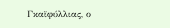Γκαϊφύλλιας, ο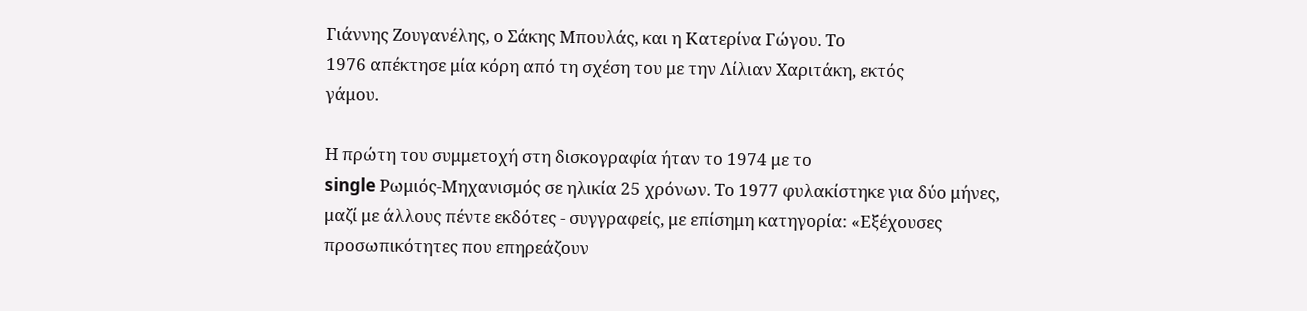Γιάννης Ζουγανέλης, ο Σάκης Μπουλάς, και η Κατερίνα Γώγου. Το
1976 απέκτησε μία κόρη από τη σχέση του με την Λίλιαν Χαριτάκη, εκτός
γάμου.

Η πρώτη του συμμετοχή στη δισκογραφία ήταν το 1974 με το
single Ρωμιός-Μηχανισμός σε ηλικία 25 χρόνων. Το 1977 φυλακίστηκε για δύο μήνες,
μαζί με άλλους πέντε εκδότες - συγγραφείς, με επίσημη κατηγορία: «Εξέχουσες
προσωπικότητες που επηρεάζουν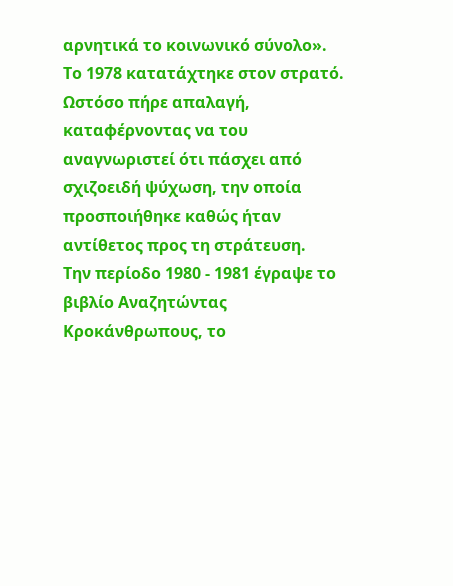αρνητικά το κοινωνικό σύνολο».
Το 1978 κατατάχτηκε στον στρατό. Ωστόσο πήρε απαλαγή,
καταφέρνοντας να του αναγνωριστεί ότι πάσχει από σχιζοειδή ψύχωση, την οποία
προσποιήθηκε καθώς ήταν αντίθετος προς τη στράτευση.
Την περίοδο 1980 - 1981 έγραψε το βιβλίο Αναζητώντας
Κροκάνθρωπους, το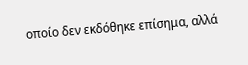οποίο δεν εκδόθηκε επίσημα, αλλά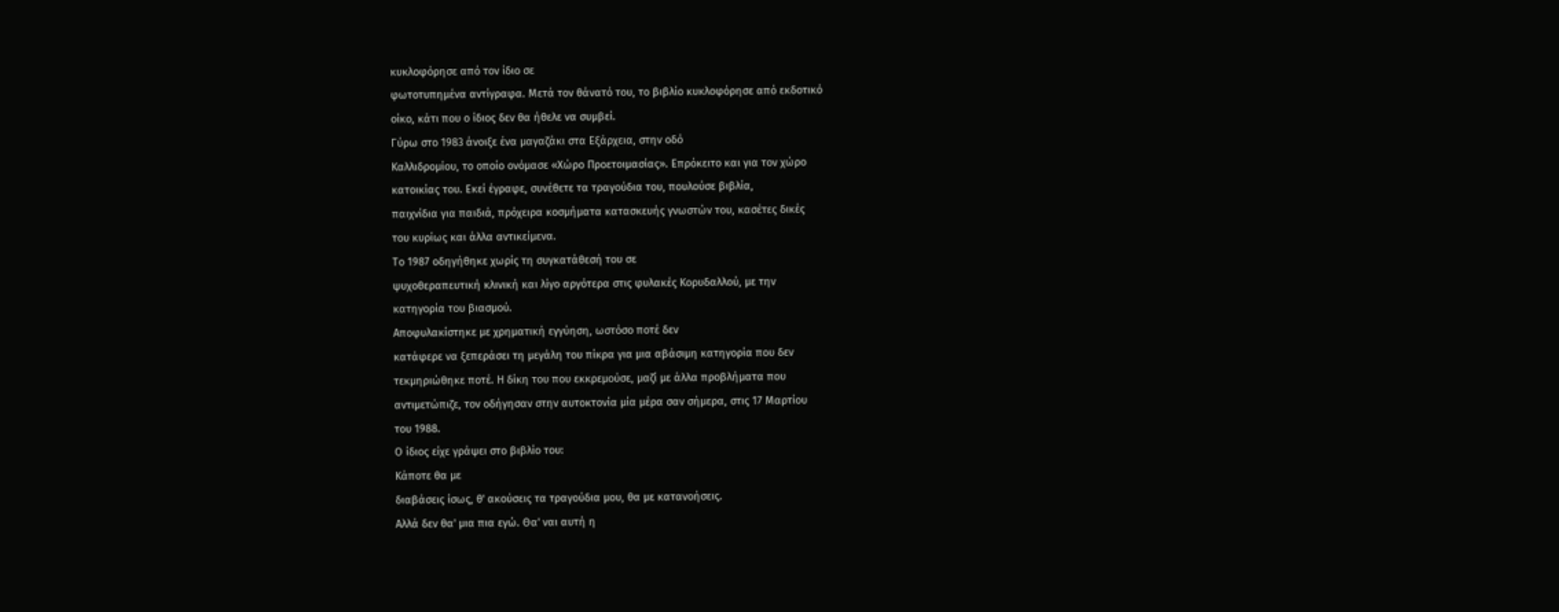κυκλοφόρησε από τον ίδιο σε
φωτοτυπημένα αντίγραφα. Μετά τον θάνατό του, το βιβλίο κυκλοφόρησε από εκδοτικό
οίκο, κάτι που ο ίδιος δεν θα ήθελε να συμβεί.
Γύρω στο 1983 άνοιξε ένα μαγαζάκι στα Εξάρχεια, στην οδό
Καλλιδρομίου, το οποίο ονόμασε «Χώρο Προετοιμασίας». Επρόκειτο και για τον χώρο
κατοικίας του. Εκεί έγραφε, συνέθετε τα τραγούδια του, πουλούσε βιβλία,
παιχνίδια για παιδιά, πρόχειρα κοσμήματα κατασκευής γνωστών του, κασέτες δικές
του κυρίως και άλλα αντικείμενα.
Το 1987 οδηγήθηκε χωρίς τη συγκατάθεσή του σε
ψυχοθεραπευτική κλινική και λίγο αργότερα στις φυλακές Κορυδαλλού, με την
κατηγορία του βιασμού.
Αποφυλακίστηκε με χρηματική εγγύηση, ωστόσο ποτέ δεν
κατάφερε να ξεπεράσει τη μεγάλη του πίκρα για μια αβάσιμη κατηγορία που δεν
τεκμηριώθηκε ποτέ. Η δίκη του που εκκρεμούσε, μαζί με άλλα προβλήματα που
αντιμετώπιζε, τον οδήγησαν στην αυτοκτονία μία μέρα σαν σήμερα, στις 17 Μαρτίου
του 1988.
Ο ίδιος είχε γράψει στο βιβλίο του:
Κάποτε θα με
διαβάσεις ίσως, θ' ακούσεις τα τραγούδια μου, θα με κατανοήσεις.
Αλλά δεν θα' μια πια εγώ. Θα' ναι αυτή η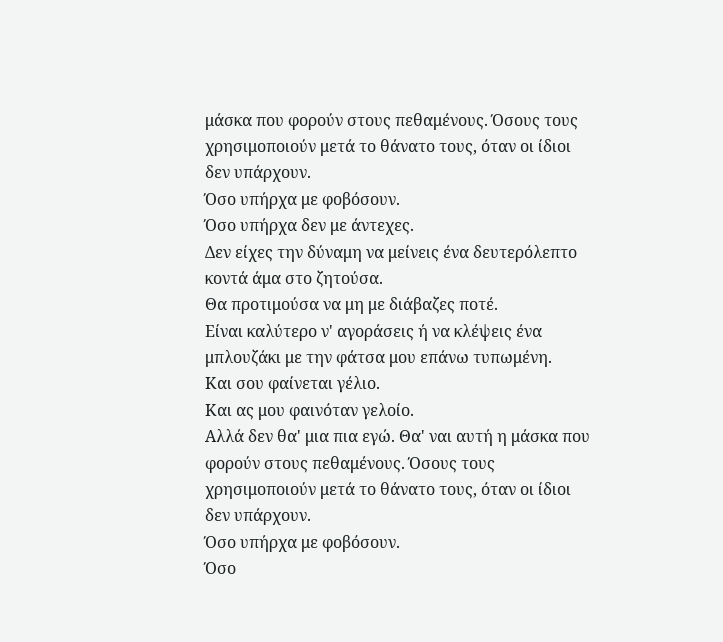μάσκα που φορούν στους πεθαμένους. Όσους τους χρησιμοποιούν μετά το θάνατο τους, όταν οι ίδιοι δεν υπάρχουν.
Όσο υπήρχα με φοβόσουν.
Όσο υπήρχα δεν με άντεχες.
Δεν είχες την δύναμη να μείνεις ένα δευτερόλεπτο κοντά άμα στο ζητούσα.
Θα προτιμούσα να μη με διάβαζες ποτέ.
Είναι καλύτερο ν' αγοράσεις ή να κλέψεις ένα μπλουζάκι με την φάτσα μου επάνω τυπωμένη.
Και σου φαίνεται γέλιο.
Και ας μου φαινόταν γελοίο.
Αλλά δεν θα' μια πια εγώ. Θα' ναι αυτή η μάσκα που φορούν στους πεθαμένους. Όσους τους χρησιμοποιούν μετά το θάνατο τους, όταν οι ίδιοι δεν υπάρχουν.
Όσο υπήρχα με φοβόσουν.
Όσο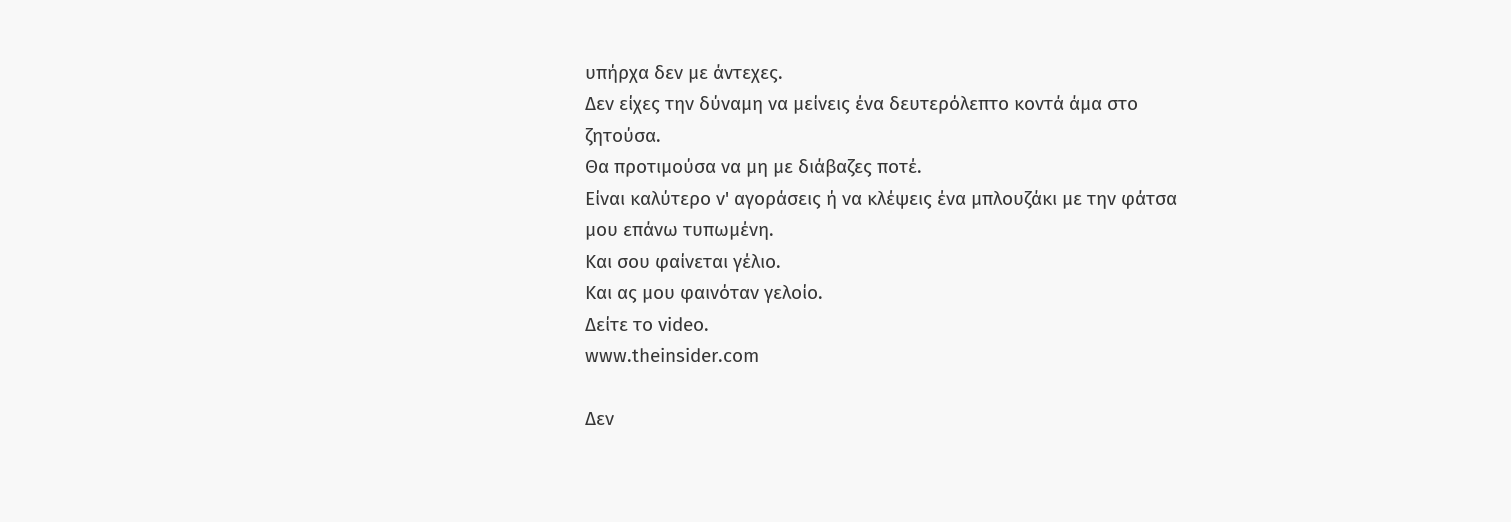υπήρχα δεν με άντεχες.
Δεν είχες την δύναμη να μείνεις ένα δευτερόλεπτο κοντά άμα στο ζητούσα.
Θα προτιμούσα να μη με διάβαζες ποτέ.
Είναι καλύτερο ν' αγοράσεις ή να κλέψεις ένα μπλουζάκι με την φάτσα μου επάνω τυπωμένη.
Και σου φαίνεται γέλιο.
Και ας μου φαινόταν γελοίο.
Δείτε το video.
www.theinsider.com

Δεν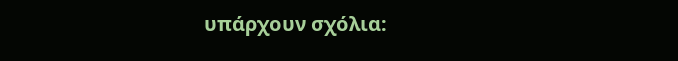υπάρχουν σχόλια: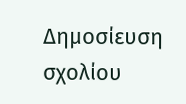Δημοσίευση σχολίου